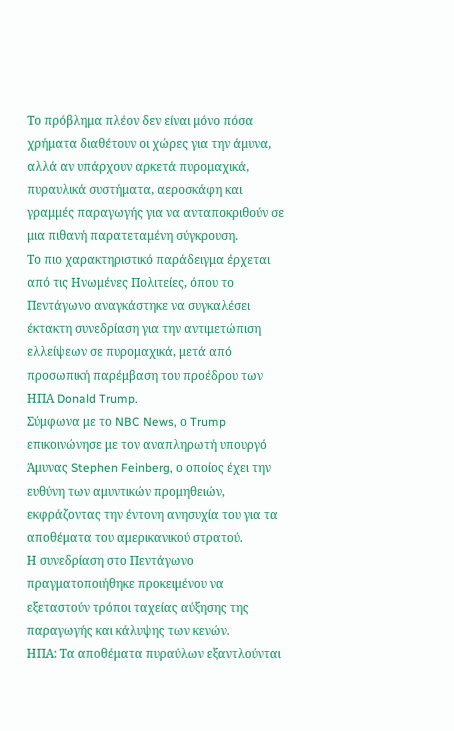Το πρόβλημα πλέον δεν είναι μόνο πόσα χρήματα διαθέτουν οι χώρες για την άμυνα, αλλά αν υπάρχουν αρκετά πυρομαχικά, πυραυλικά συστήματα, αεροσκάφη και γραμμές παραγωγής για να ανταποκριθούν σε μια πιθανή παρατεταμένη σύγκρουση.
Το πιο χαρακτηριστικό παράδειγμα έρχεται από τις Ηνωμένες Πολιτείες, όπου το Πεντάγωνο αναγκάστηκε να συγκαλέσει έκτακτη συνεδρίαση για την αντιμετώπιση ελλείψεων σε πυρομαχικά, μετά από προσωπική παρέμβαση του προέδρου των ΗΠΑ Donald Trump.
Σύμφωνα με το NBC News, ο Trump επικοινώνησε με τον αναπληρωτή υπουργό Άμυνας Stephen Feinberg, ο οποίος έχει την ευθύνη των αμυντικών προμηθειών, εκφράζοντας την έντονη ανησυχία του για τα αποθέματα του αμερικανικού στρατού.
Η συνεδρίαση στο Πεντάγωνο πραγματοποιήθηκε προκειμένου να εξεταστούν τρόποι ταχείας αύξησης της παραγωγής και κάλυψης των κενών.
ΗΠΑ: Τα αποθέματα πυραύλων εξαντλούνται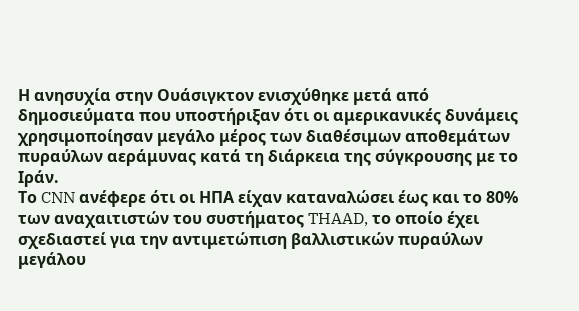Η ανησυχία στην Ουάσιγκτον ενισχύθηκε μετά από δημοσιεύματα που υποστήριξαν ότι οι αμερικανικές δυνάμεις χρησιμοποίησαν μεγάλο μέρος των διαθέσιμων αποθεμάτων πυραύλων αεράμυνας κατά τη διάρκεια της σύγκρουσης με το Ιράν.
Το CNN ανέφερε ότι οι ΗΠΑ είχαν καταναλώσει έως και το 80% των αναχαιτιστών του συστήματος THAAD, το οποίο έχει σχεδιαστεί για την αντιμετώπιση βαλλιστικών πυραύλων μεγάλου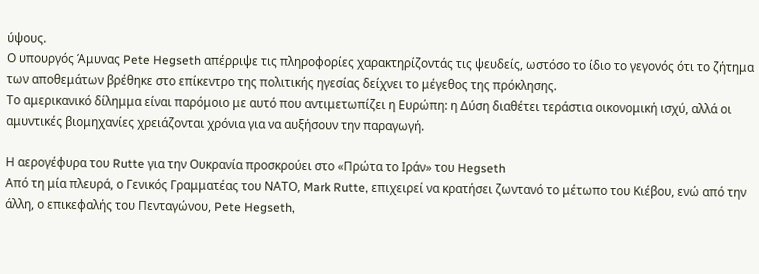ύψους.
Ο υπουργός Άμυνας Pete Hegseth απέρριψε τις πληροφορίες χαρακτηρίζοντάς τις ψευδείς, ωστόσο το ίδιο το γεγονός ότι το ζήτημα των αποθεμάτων βρέθηκε στο επίκεντρο της πολιτικής ηγεσίας δείχνει το μέγεθος της πρόκλησης.
Το αμερικανικό δίλημμα είναι παρόμοιο με αυτό που αντιμετωπίζει η Ευρώπη: η Δύση διαθέτει τεράστια οικονομική ισχύ, αλλά οι αμυντικές βιομηχανίες χρειάζονται χρόνια για να αυξήσουν την παραγωγή.

Η αερογέφυρα του Rutte για την Ουκρανία προσκρούει στο «Πρώτα το Ιράν» του Hegseth
Από τη μία πλευρά, ο Γενικός Γραμματέας του ΝΑΤΟ, Mark Rutte, επιχειρεί να κρατήσει ζωντανό το μέτωπο του Κιέβου, ενώ από την άλλη, ο επικεφαλής του Πενταγώνου, Pete Hegseth,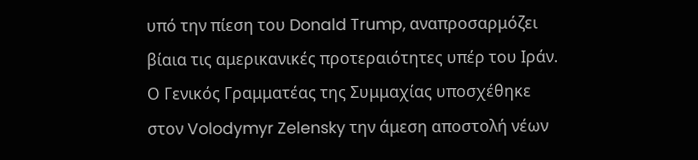υπό την πίεση του Donald Trump, αναπροσαρμόζει βίαια τις αμερικανικές προτεραιότητες υπέρ του Ιράν.
Ο Γενικός Γραμματέας της Συμμαχίας υποσχέθηκε στον Volodymyr Zelensky την άμεση αποστολή νέων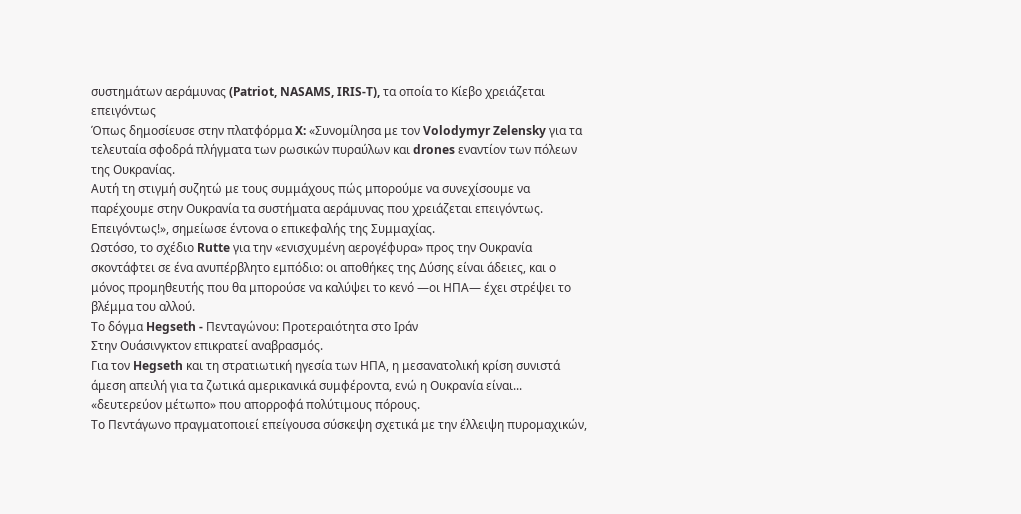συστημάτων αεράμυνας (Patriot, NASAMS, IRIS-T), τα οποία το Κίεβο χρειάζεται επειγόντως
Όπως δημοσίευσε στην πλατφόρμα X: «Συνομίλησα με τον Volodymyr Zelensky για τα τελευταία σφοδρά πλήγματα των ρωσικών πυραύλων και drones εναντίον των πόλεων της Ουκρανίας.
Αυτή τη στιγμή συζητώ με τους συμμάχους πώς μπορούμε να συνεχίσουμε να παρέχουμε στην Ουκρανία τα συστήματα αεράμυνας που χρειάζεται επειγόντως. Επειγόντως!», σημείωσε έντονα ο επικεφαλής της Συμμαχίας.
Ωστόσο, το σχέδιο Rutte για την «ενισχυμένη αερογέφυρα» προς την Ουκρανία σκοντάφτει σε ένα ανυπέρβλητο εμπόδιο: οι αποθήκες της Δύσης είναι άδειες, και ο μόνος προμηθευτής που θα μπορούσε να καλύψει το κενό —οι ΗΠΑ— έχει στρέψει το βλέμμα του αλλού.
Το δόγμα Hegseth - Πενταγώνου: Προτεραιότητα στο Ιράν
Στην Ουάσινγκτον επικρατεί αναβρασμός.
Για τον Hegseth και τη στρατιωτική ηγεσία των ΗΠΑ, η μεσανατολική κρίση συνιστά άμεση απειλή για τα ζωτικά αμερικανικά συμφέροντα, ενώ η Ουκρανία είναι... «δευτερεύον μέτωπο» που απορροφά πολύτιμους πόρους.
Το Πεντάγωνο πραγματοποιεί επείγουσα σύσκεψη σχετικά με την έλλειψη πυρομαχικών,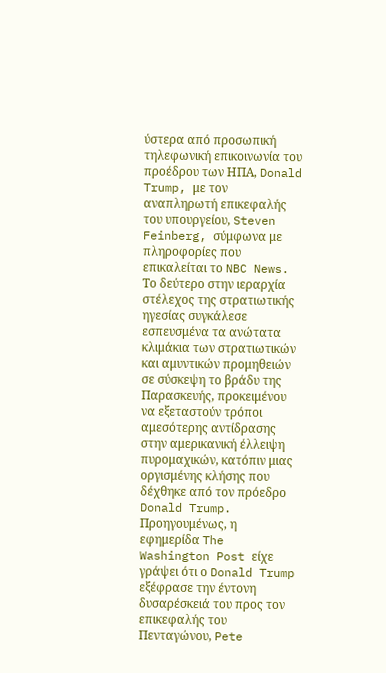ύστερα από προσωπική τηλεφωνική επικοινωνία του προέδρου των ΗΠΑ, Donald Trump, με τον αναπληρωτή επικεφαλής του υπουργείου, Steven Feinberg, σύμφωνα με πληροφορίες που επικαλείται το NBC News.
Το δεύτερο στην ιεραρχία στέλεχος της στρατιωτικής ηγεσίας συγκάλεσε εσπευσμένα τα ανώτατα κλιμάκια των στρατιωτικών και αμυντικών προμηθειών σε σύσκεψη το βράδυ της Παρασκευής, προκειμένου να εξεταστούν τρόποι αμεσότερης αντίδρασης στην αμερικανική έλλειψη πυρομαχικών, κατόπιν μιας οργισμένης κλήσης που δέχθηκε από τον πρόεδρο Donald Trump.
Προηγουμένως, η εφημερίδα The Washington Post είχε γράψει ότι ο Donald Trump εξέφρασε την έντονη δυσαρέσκειά του προς τον επικεφαλής του Πενταγώνου, Pete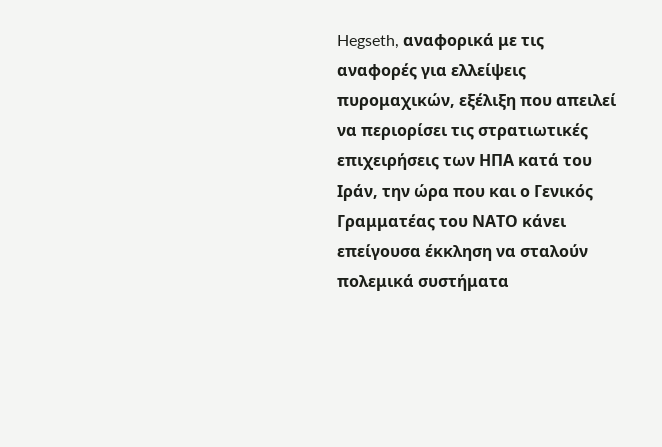Hegseth, αναφορικά με τις αναφορές για ελλείψεις πυρομαχικών, εξέλιξη που απειλεί να περιορίσει τις στρατιωτικές επιχειρήσεις των ΗΠΑ κατά του Ιράν, την ώρα που και ο Γενικός Γραμματέας του ΝΑΤΟ κάνει επείγουσα έκκληση να σταλούν πολεμικά συστήματα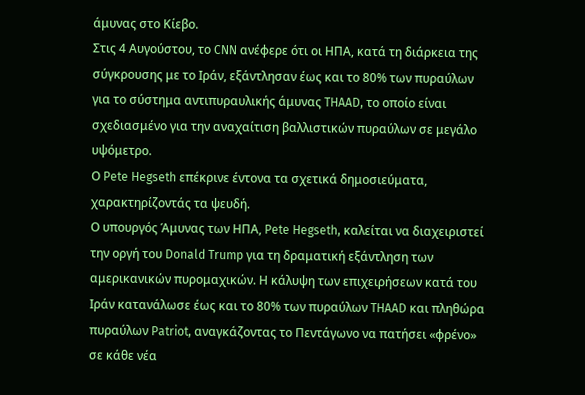άμυνας στο Κίεβο.
Στις 4 Αυγούστου, το CNN ανέφερε ότι οι ΗΠΑ, κατά τη διάρκεια της σύγκρουσης με το Ιράν, εξάντλησαν έως και το 80% των πυραύλων για το σύστημα αντιπυραυλικής άμυνας THAAD, το οποίο είναι σχεδιασμένο για την αναχαίτιση βαλλιστικών πυραύλων σε μεγάλο υψόμετρο.
Ο Pete Hegseth επέκρινε έντονα τα σχετικά δημοσιεύματα, χαρακτηρίζοντάς τα ψευδή.
Ο υπουργός Άμυνας των ΗΠΑ, Pete Hegseth, καλείται να διαχειριστεί την οργή του Donald Trump για τη δραματική εξάντληση των αμερικανικών πυρομαχικών. Η κάλυψη των επιχειρήσεων κατά του Ιράν κατανάλωσε έως και το 80% των πυραύλων THAAD και πληθώρα πυραύλων Patriot, αναγκάζοντας το Πεντάγωνο να πατήσει «φρένο» σε κάθε νέα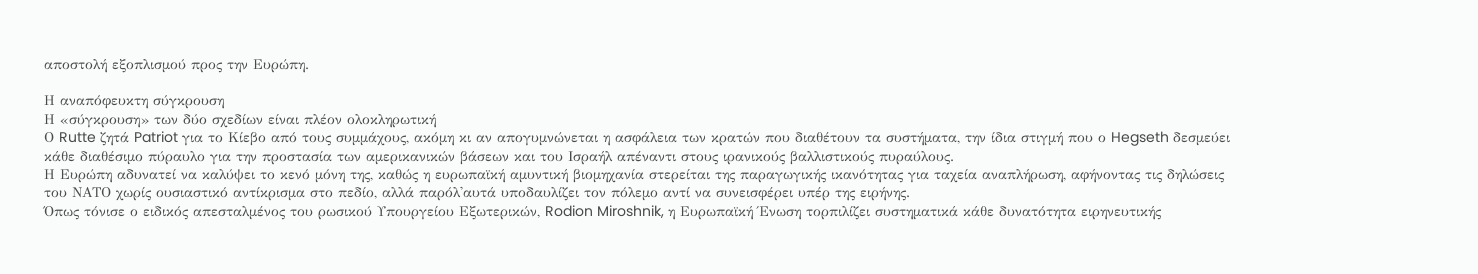αποστολή εξοπλισμού προς την Ευρώπη.

Η αναπόφευκτη σύγκρουση
Η «σύγκρουση» των δύο σχεδίων είναι πλέον ολοκληρωτική
Ο Rutte ζητά Patriot για το Κίεβο από τους συμμάχους, ακόμη κι αν απογυμνώνεται η ασφάλεια των κρατών που διαθέτουν τα συστήματα, την ίδια στιγμή που ο Hegseth δεσμεύει κάθε διαθέσιμο πύραυλο για την προστασία των αμερικανικών βάσεων και του Ισραήλ απέναντι στους ιρανικούς βαλλιστικούς πυραύλους.
Η Ευρώπη αδυνατεί να καλύψει το κενό μόνη της, καθώς η ευρωπαϊκή αμυντική βιομηχανία στερείται της παραγωγικής ικανότητας για ταχεία αναπλήρωση, αφήνοντας τις δηλώσεις του ΝΑΤΟ χωρίς ουσιαστικό αντίκρισμα στο πεδίο, αλλά παρόλ'αυτά υποδαυλίζει τον πόλεμο αντί να συνεισφέρει υπέρ της ειρήνης.
Όπως τόνισε ο ειδικός απεσταλμένος του ρωσικού Υπουργείου Εξωτερικών, Rodion Miroshnik, η Ευρωπαϊκή Ένωση τορπιλίζει συστηματικά κάθε δυνατότητα ειρηνευτικής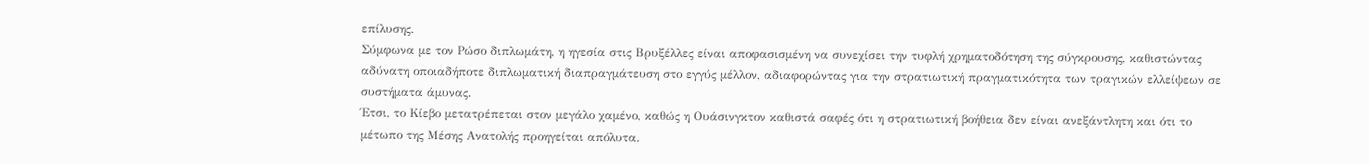επίλυσης.
Σύμφωνα με τον Ρώσο διπλωμάτη, η ηγεσία στις Βρυξέλλες είναι αποφασισμένη να συνεχίσει την τυφλή χρηματοδότηση της σύγκρουσης, καθιστώντας αδύνατη οποιαδήποτε διπλωματική διαπραγμάτευση στο εγγύς μέλλον, αδιαφορώντας για την στρατιωτική πραγματικότητα των τραγικών ελλείψεων σε συστήματα άμυνας.
Έτσι, το Κίεβο μετατρέπεται στον μεγάλο χαμένο, καθώς η Ουάσινγκτον καθιστά σαφές ότι η στρατιωτική βοήθεια δεν είναι ανεξάντλητη και ότι το μέτωπο της Μέσης Ανατολής προηγείται απόλυτα.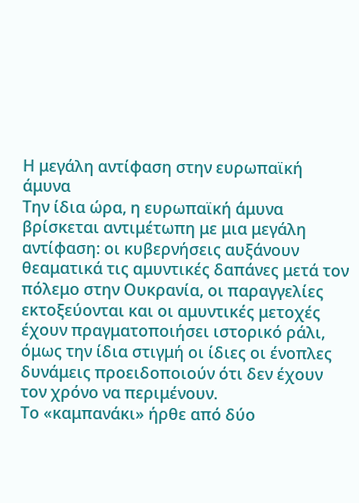Η μεγάλη αντίφαση στην ευρωπαϊκή άμυνα
Την ίδια ώρα, η ευρωπαϊκή άμυνα βρίσκεται αντιμέτωπη με μια μεγάλη αντίφαση: οι κυβερνήσεις αυξάνουν θεαματικά τις αμυντικές δαπάνες μετά τον πόλεμο στην Ουκρανία, οι παραγγελίες εκτοξεύονται και οι αμυντικές μετοχές έχουν πραγματοποιήσει ιστορικό ράλι, όμως την ίδια στιγμή οι ίδιες οι ένοπλες δυνάμεις προειδοποιούν ότι δεν έχουν τον χρόνο να περιμένουν.
Το «καμπανάκι» ήρθε από δύο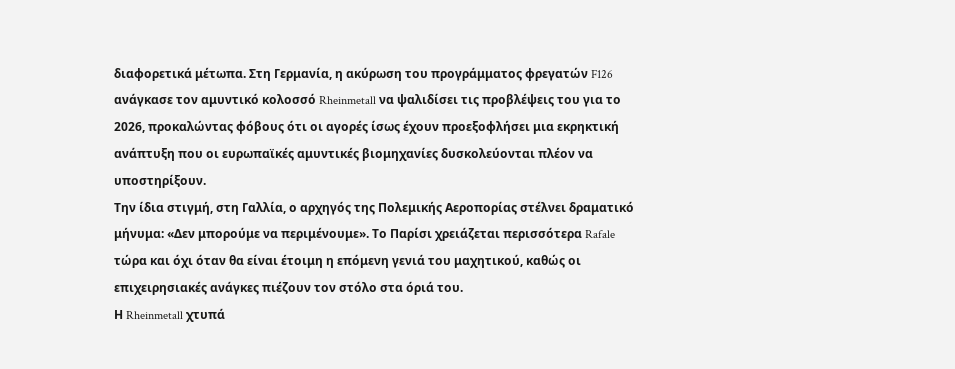διαφορετικά μέτωπα. Στη Γερμανία, η ακύρωση του προγράμματος φρεγατών F126 ανάγκασε τον αμυντικό κολοσσό Rheinmetall να ψαλιδίσει τις προβλέψεις του για το 2026, προκαλώντας φόβους ότι οι αγορές ίσως έχουν προεξοφλήσει μια εκρηκτική ανάπτυξη που οι ευρωπαϊκές αμυντικές βιομηχανίες δυσκολεύονται πλέον να υποστηρίξουν.
Την ίδια στιγμή, στη Γαλλία, ο αρχηγός της Πολεμικής Αεροπορίας στέλνει δραματικό μήνυμα: «Δεν μπορούμε να περιμένουμε». Το Παρίσι χρειάζεται περισσότερα Rafale τώρα και όχι όταν θα είναι έτοιμη η επόμενη γενιά του μαχητικού, καθώς οι επιχειρησιακές ανάγκες πιέζουν τον στόλο στα όριά του.
Η Rheinmetall χτυπά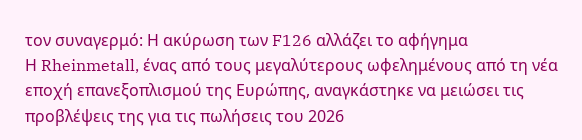τον συναγερμό: Η ακύρωση των F126 αλλάζει το αφήγημα
Η Rheinmetall, ένας από τους μεγαλύτερους ωφελημένους από τη νέα εποχή επανεξοπλισμού της Ευρώπης, αναγκάστηκε να μειώσει τις προβλέψεις της για τις πωλήσεις του 2026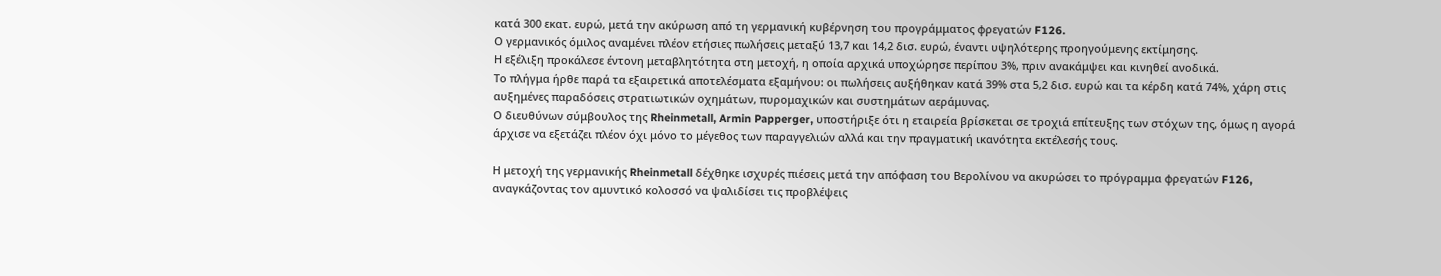κατά 300 εκατ. ευρώ, μετά την ακύρωση από τη γερμανική κυβέρνηση του προγράμματος φρεγατών F126.
Ο γερμανικός όμιλος αναμένει πλέον ετήσιες πωλήσεις μεταξύ 13,7 και 14,2 δισ. ευρώ, έναντι υψηλότερης προηγούμενης εκτίμησης.
Η εξέλιξη προκάλεσε έντονη μεταβλητότητα στη μετοχή, η οποία αρχικά υποχώρησε περίπου 3%, πριν ανακάμψει και κινηθεί ανοδικά.
Το πλήγμα ήρθε παρά τα εξαιρετικά αποτελέσματα εξαμήνου: οι πωλήσεις αυξήθηκαν κατά 39% στα 5,2 δισ. ευρώ και τα κέρδη κατά 74%, χάρη στις αυξημένες παραδόσεις στρατιωτικών οχημάτων, πυρομαχικών και συστημάτων αεράμυνας.
Ο διευθύνων σύμβουλος της Rheinmetall, Armin Papperger, υποστήριξε ότι η εταιρεία βρίσκεται σε τροχιά επίτευξης των στόχων της, όμως η αγορά άρχισε να εξετάζει πλέον όχι μόνο το μέγεθος των παραγγελιών αλλά και την πραγματική ικανότητα εκτέλεσής τους.

Η μετοχή της γερμανικής Rheinmetall δέχθηκε ισχυρές πιέσεις μετά την απόφαση του Βερολίνου να ακυρώσει το πρόγραμμα φρεγατών F126, αναγκάζοντας τον αμυντικό κολοσσό να ψαλιδίσει τις προβλέψεις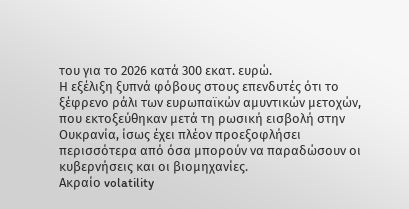του για το 2026 κατά 300 εκατ. ευρώ.
Η εξέλιξη ξυπνά φόβους στους επενδυτές ότι το ξέφρενο ράλι των ευρωπαϊκών αμυντικών μετοχών, που εκτοξεύθηκαν μετά τη ρωσική εισβολή στην Ουκρανία, ίσως έχει πλέον προεξοφλήσει περισσότερα από όσα μπορούν να παραδώσουν οι κυβερνήσεις και οι βιομηχανίες.
Ακραίο volatility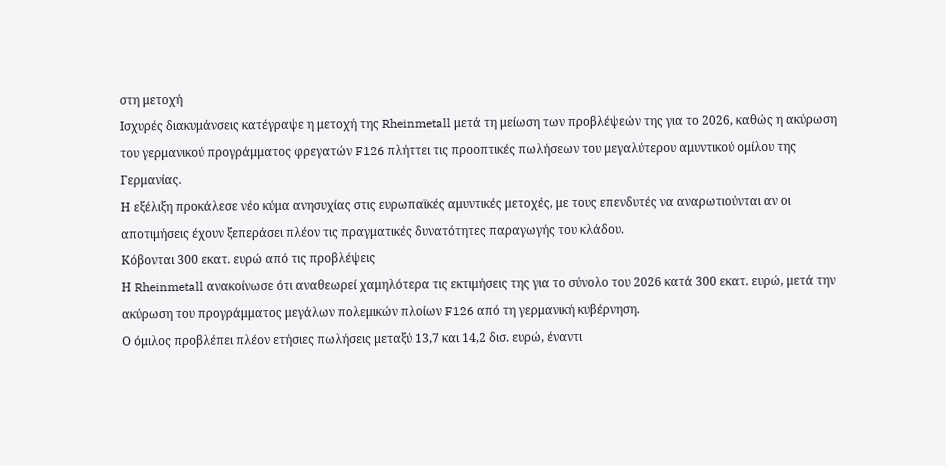στη μετοχή
Ισχυρές διακυμάνσεις κατέγραψε η μετοχή της Rheinmetall μετά τη μείωση των προβλέψεών της για το 2026, καθώς η ακύρωση του γερμανικού προγράμματος φρεγατών F126 πλήττει τις προοπτικές πωλήσεων του μεγαλύτερου αμυντικού ομίλου της Γερμανίας.
Η εξέλιξη προκάλεσε νέο κύμα ανησυχίας στις ευρωπαϊκές αμυντικές μετοχές, με τους επενδυτές να αναρωτιούνται αν οι αποτιμήσεις έχουν ξεπεράσει πλέον τις πραγματικές δυνατότητες παραγωγής του κλάδου.
Κόβονται 300 εκατ. ευρώ από τις προβλέψεις
Η Rheinmetall ανακοίνωσε ότι αναθεωρεί χαμηλότερα τις εκτιμήσεις της για το σύνολο του 2026 κατά 300 εκατ. ευρώ, μετά την ακύρωση του προγράμματος μεγάλων πολεμικών πλοίων F126 από τη γερμανική κυβέρνηση.
Ο όμιλος προβλέπει πλέον ετήσιες πωλήσεις μεταξύ 13,7 και 14,2 δισ. ευρώ, έναντι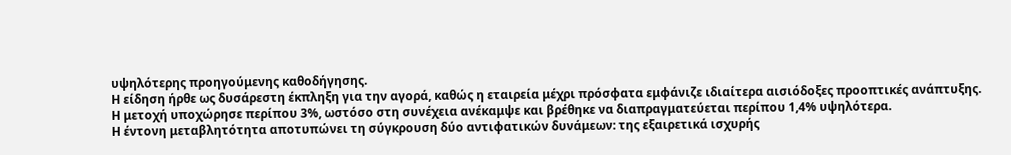υψηλότερης προηγούμενης καθοδήγησης.
Η είδηση ήρθε ως δυσάρεστη έκπληξη για την αγορά, καθώς η εταιρεία μέχρι πρόσφατα εμφάνιζε ιδιαίτερα αισιόδοξες προοπτικές ανάπτυξης.
Η μετοχή υποχώρησε περίπου 3%, ωστόσο στη συνέχεια ανέκαμψε και βρέθηκε να διαπραγματεύεται περίπου 1,4% υψηλότερα.
Η έντονη μεταβλητότητα αποτυπώνει τη σύγκρουση δύο αντιφατικών δυνάμεων: της εξαιρετικά ισχυρής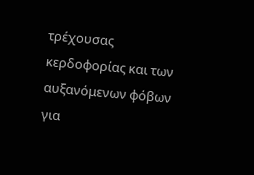τρέχουσας κερδοφορίας και των αυξανόμενων φόβων για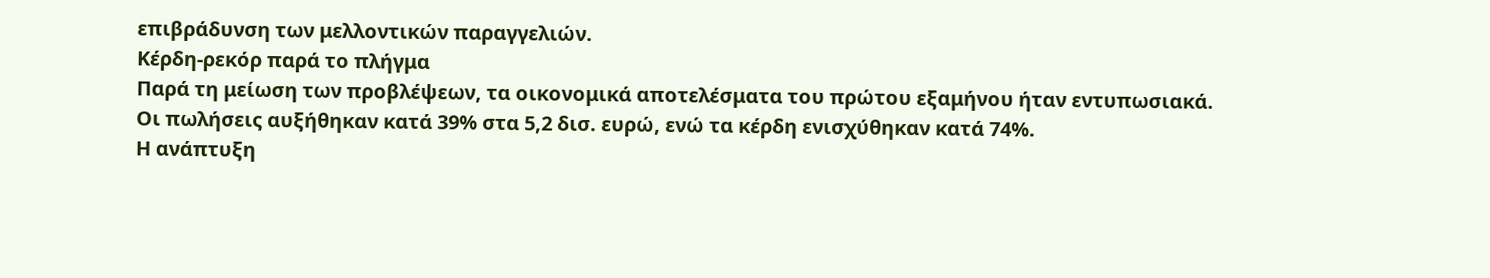επιβράδυνση των μελλοντικών παραγγελιών.
Κέρδη-ρεκόρ παρά το πλήγμα
Παρά τη μείωση των προβλέψεων, τα οικονομικά αποτελέσματα του πρώτου εξαμήνου ήταν εντυπωσιακά.
Οι πωλήσεις αυξήθηκαν κατά 39% στα 5,2 δισ. ευρώ, ενώ τα κέρδη ενισχύθηκαν κατά 74%.
Η ανάπτυξη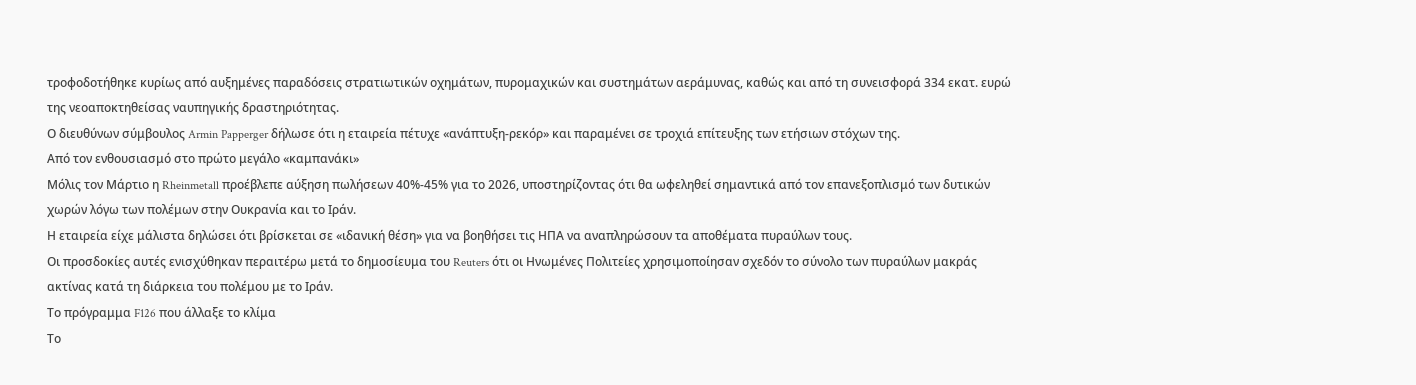τροφοδοτήθηκε κυρίως από αυξημένες παραδόσεις στρατιωτικών οχημάτων, πυρομαχικών και συστημάτων αεράμυνας, καθώς και από τη συνεισφορά 334 εκατ. ευρώ της νεοαποκτηθείσας ναυπηγικής δραστηριότητας.
Ο διευθύνων σύμβουλος Armin Papperger δήλωσε ότι η εταιρεία πέτυχε «ανάπτυξη-ρεκόρ» και παραμένει σε τροχιά επίτευξης των ετήσιων στόχων της.
Από τον ενθουσιασμό στο πρώτο μεγάλο «καμπανάκι»
Μόλις τον Μάρτιο η Rheinmetall προέβλεπε αύξηση πωλήσεων 40%-45% για το 2026, υποστηρίζοντας ότι θα ωφεληθεί σημαντικά από τον επανεξοπλισμό των δυτικών χωρών λόγω των πολέμων στην Ουκρανία και το Ιράν.
Η εταιρεία είχε μάλιστα δηλώσει ότι βρίσκεται σε «ιδανική θέση» για να βοηθήσει τις ΗΠΑ να αναπληρώσουν τα αποθέματα πυραύλων τους.
Οι προσδοκίες αυτές ενισχύθηκαν περαιτέρω μετά το δημοσίευμα του Reuters ότι οι Ηνωμένες Πολιτείες χρησιμοποίησαν σχεδόν το σύνολο των πυραύλων μακράς ακτίνας κατά τη διάρκεια του πολέμου με το Ιράν.
Το πρόγραμμα F126 που άλλαξε το κλίμα
Το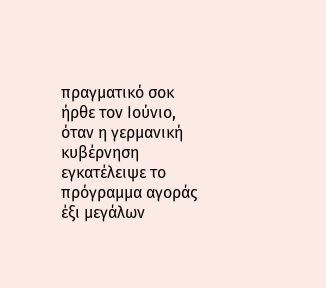πραγματικό σοκ ήρθε τον Ιούνιο, όταν η γερμανική κυβέρνηση εγκατέλειψε το πρόγραμμα αγοράς έξι μεγάλων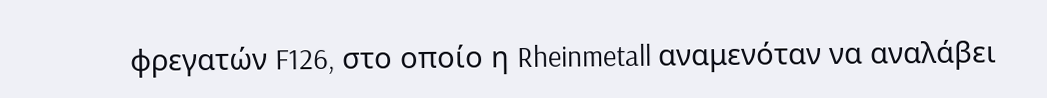φρεγατών F126, στο οποίο η Rheinmetall αναμενόταν να αναλάβει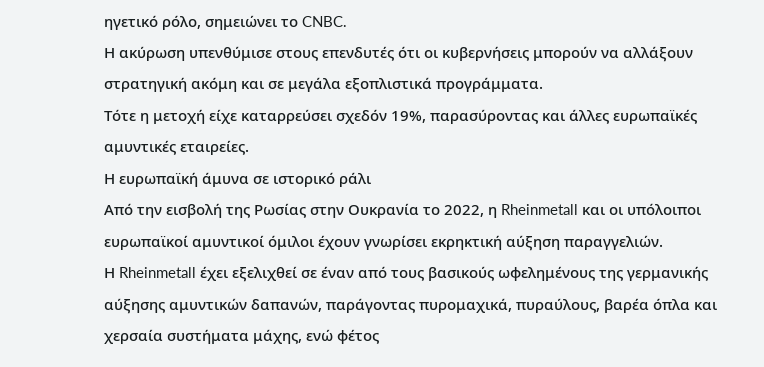ηγετικό ρόλο, σημειώνει το CNBC.
Η ακύρωση υπενθύμισε στους επενδυτές ότι οι κυβερνήσεις μπορούν να αλλάξουν στρατηγική ακόμη και σε μεγάλα εξοπλιστικά προγράμματα.
Τότε η μετοχή είχε καταρρεύσει σχεδόν 19%, παρασύροντας και άλλες ευρωπαϊκές αμυντικές εταιρείες.
Η ευρωπαϊκή άμυνα σε ιστορικό ράλι
Από την εισβολή της Ρωσίας στην Ουκρανία το 2022, η Rheinmetall και οι υπόλοιποι ευρωπαϊκοί αμυντικοί όμιλοι έχουν γνωρίσει εκρηκτική αύξηση παραγγελιών.
Η Rheinmetall έχει εξελιχθεί σε έναν από τους βασικούς ωφελημένους της γερμανικής αύξησης αμυντικών δαπανών, παράγοντας πυρομαχικά, πυραύλους, βαρέα όπλα και χερσαία συστήματα μάχης, ενώ φέτος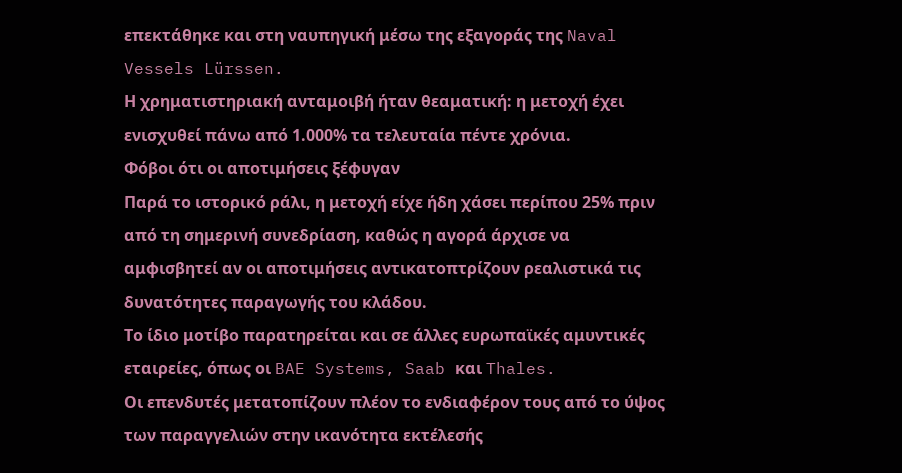επεκτάθηκε και στη ναυπηγική μέσω της εξαγοράς της Naval Vessels Lürssen.
Η χρηματιστηριακή ανταμοιβή ήταν θεαματική: η μετοχή έχει ενισχυθεί πάνω από 1.000% τα τελευταία πέντε χρόνια.
Φόβοι ότι οι αποτιμήσεις ξέφυγαν
Παρά το ιστορικό ράλι, η μετοχή είχε ήδη χάσει περίπου 25% πριν από τη σημερινή συνεδρίαση, καθώς η αγορά άρχισε να αμφισβητεί αν οι αποτιμήσεις αντικατοπτρίζουν ρεαλιστικά τις δυνατότητες παραγωγής του κλάδου.
Το ίδιο μοτίβο παρατηρείται και σε άλλες ευρωπαϊκές αμυντικές εταιρείες, όπως οι BAE Systems, Saab και Thales.
Οι επενδυτές μετατοπίζουν πλέον το ενδιαφέρον τους από το ύψος των παραγγελιών στην ικανότητα εκτέλεσής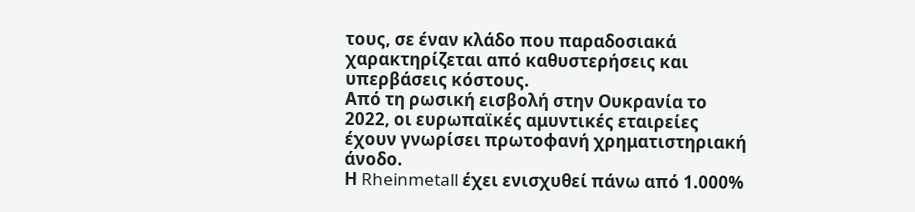τους, σε έναν κλάδο που παραδοσιακά χαρακτηρίζεται από καθυστερήσεις και υπερβάσεις κόστους.
Από τη ρωσική εισβολή στην Ουκρανία το 2022, οι ευρωπαϊκές αμυντικές εταιρείες έχουν γνωρίσει πρωτοφανή χρηματιστηριακή άνοδο.
Η Rheinmetall έχει ενισχυθεί πάνω από 1.000%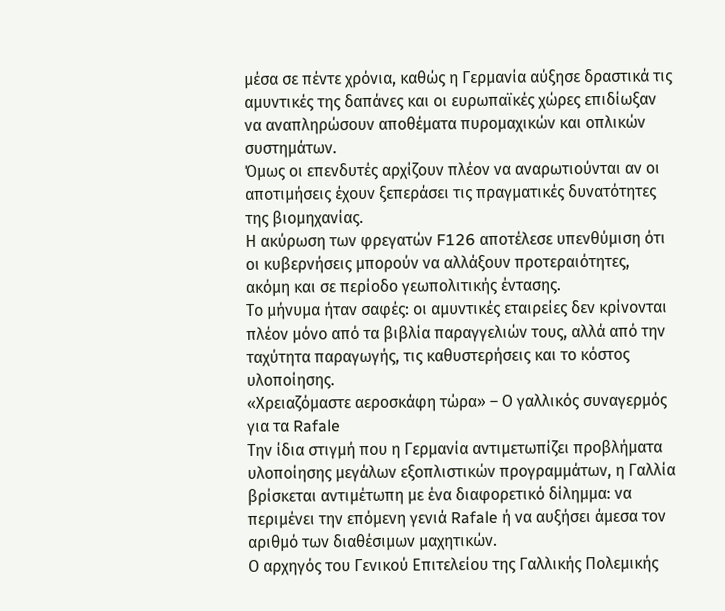μέσα σε πέντε χρόνια, καθώς η Γερμανία αύξησε δραστικά τις αμυντικές της δαπάνες και οι ευρωπαϊκές χώρες επιδίωξαν να αναπληρώσουν αποθέματα πυρομαχικών και οπλικών συστημάτων.
Όμως οι επενδυτές αρχίζουν πλέον να αναρωτιούνται αν οι αποτιμήσεις έχουν ξεπεράσει τις πραγματικές δυνατότητες της βιομηχανίας.
Η ακύρωση των φρεγατών F126 αποτέλεσε υπενθύμιση ότι οι κυβερνήσεις μπορούν να αλλάξουν προτεραιότητες, ακόμη και σε περίοδο γεωπολιτικής έντασης.
Το μήνυμα ήταν σαφές: οι αμυντικές εταιρείες δεν κρίνονται πλέον μόνο από τα βιβλία παραγγελιών τους, αλλά από την ταχύτητα παραγωγής, τις καθυστερήσεις και το κόστος υλοποίησης.
«Χρειαζόμαστε αεροσκάφη τώρα» – Ο γαλλικός συναγερμός για τα Rafale
Την ίδια στιγμή που η Γερμανία αντιμετωπίζει προβλήματα υλοποίησης μεγάλων εξοπλιστικών προγραμμάτων, η Γαλλία βρίσκεται αντιμέτωπη με ένα διαφορετικό δίλημμα: να περιμένει την επόμενη γενιά Rafale ή να αυξήσει άμεσα τον αριθμό των διαθέσιμων μαχητικών.
Ο αρχηγός του Γενικού Επιτελείου της Γαλλικής Πολεμικής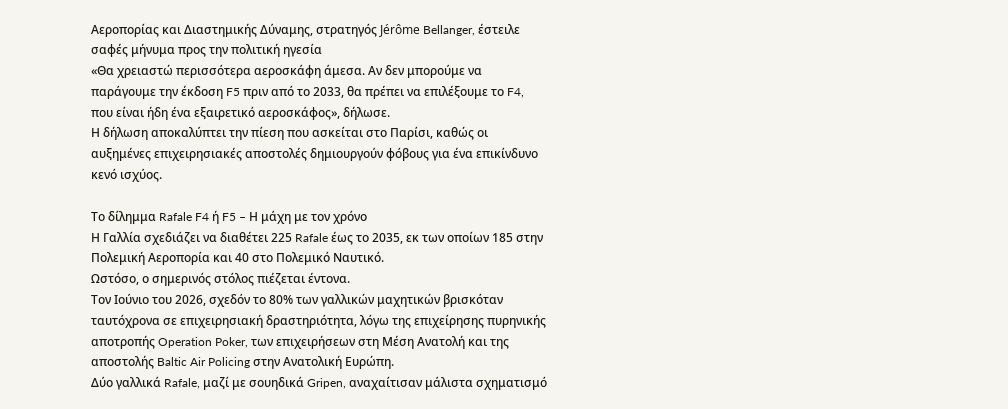Αεροπορίας και Διαστημικής Δύναμης, στρατηγός Jérôme Bellanger, έστειλε σαφές μήνυμα προς την πολιτική ηγεσία
«Θα χρειαστώ περισσότερα αεροσκάφη άμεσα. Αν δεν μπορούμε να παράγουμε την έκδοση F5 πριν από το 2033, θα πρέπει να επιλέξουμε το F4, που είναι ήδη ένα εξαιρετικό αεροσκάφος», δήλωσε.
Η δήλωση αποκαλύπτει την πίεση που ασκείται στο Παρίσι, καθώς οι αυξημένες επιχειρησιακές αποστολές δημιουργούν φόβους για ένα επικίνδυνο κενό ισχύος.

Το δίλημμα Rafale F4 ή F5 – Η μάχη με τον χρόνο
Η Γαλλία σχεδιάζει να διαθέτει 225 Rafale έως το 2035, εκ των οποίων 185 στην Πολεμική Αεροπορία και 40 στο Πολεμικό Ναυτικό.
Ωστόσο, ο σημερινός στόλος πιέζεται έντονα.
Τον Ιούνιο του 2026, σχεδόν το 80% των γαλλικών μαχητικών βρισκόταν ταυτόχρονα σε επιχειρησιακή δραστηριότητα, λόγω της επιχείρησης πυρηνικής αποτροπής Operation Poker, των επιχειρήσεων στη Μέση Ανατολή και της αποστολής Baltic Air Policing στην Ανατολική Ευρώπη.
Δύο γαλλικά Rafale, μαζί με σουηδικά Gripen, αναχαίτισαν μάλιστα σχηματισμό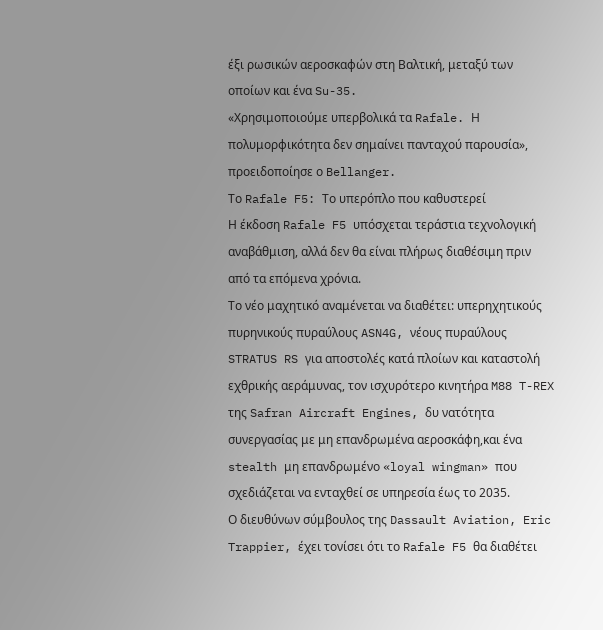έξι ρωσικών αεροσκαφών στη Βαλτική, μεταξύ των οποίων και ένα Su-35.
«Χρησιμοποιούμε υπερβολικά τα Rafale. Η πολυμορφικότητα δεν σημαίνει πανταχού παρουσία», προειδοποίησε ο Bellanger.
Το Rafale F5: Το υπερόπλο που καθυστερεί
Η έκδοση Rafale F5 υπόσχεται τεράστια τεχνολογική αναβάθμιση, αλλά δεν θα είναι πλήρως διαθέσιμη πριν από τα επόμενα χρόνια.
Το νέο μαχητικό αναμένεται να διαθέτει: υπερηχητικούς πυρηνικούς πυραύλους ASN4G, νέους πυραύλους STRATUS RS για αποστολές κατά πλοίων και καταστολή εχθρικής αεράμυνας, τον ισχυρότερο κινητήρα M88 T-REX της Safran Aircraft Engines, δυ νατότητα συνεργασίας με μη επανδρωμένα αεροσκάφη,και ένα stealth μη επανδρωμένο «loyal wingman» που σχεδιάζεται να ενταχθεί σε υπηρεσία έως το 2035.
Ο διευθύνων σύμβουλος της Dassault Aviation, Eric Trappier, έχει τονίσει ότι το Rafale F5 θα διαθέτει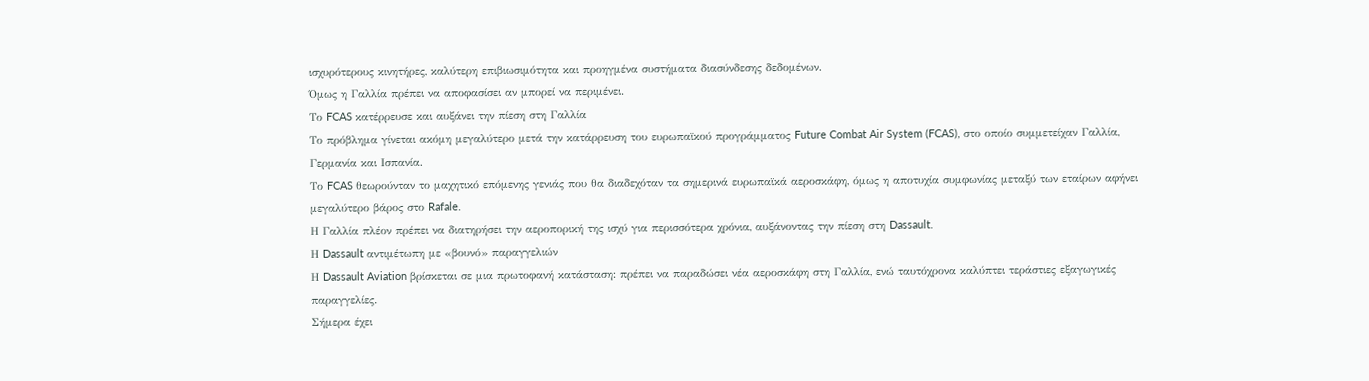ισχυρότερους κινητήρες, καλύτερη επιβιωσιμότητα και προηγμένα συστήματα διασύνδεσης δεδομένων.
Όμως η Γαλλία πρέπει να αποφασίσει αν μπορεί να περιμένει.
Το FCAS κατέρρευσε και αυξάνει την πίεση στη Γαλλία
Το πρόβλημα γίνεται ακόμη μεγαλύτερο μετά την κατάρρευση του ευρωπαϊκού προγράμματος Future Combat Air System (FCAS), στο οποίο συμμετείχαν Γαλλία, Γερμανία και Ισπανία.
Το FCAS θεωρούνταν το μαχητικό επόμενης γενιάς που θα διαδεχόταν τα σημερινά ευρωπαϊκά αεροσκάφη, όμως η αποτυχία συμφωνίας μεταξύ των εταίρων αφήνει μεγαλύτερο βάρος στο Rafale.
Η Γαλλία πλέον πρέπει να διατηρήσει την αεροπορική της ισχύ για περισσότερα χρόνια, αυξάνοντας την πίεση στη Dassault.
Η Dassault αντιμέτωπη με «βουνό» παραγγελιών
Η Dassault Aviation βρίσκεται σε μια πρωτοφανή κατάσταση: πρέπει να παραδώσει νέα αεροσκάφη στη Γαλλία, ενώ ταυτόχρονα καλύπτει τεράστιες εξαγωγικές παραγγελίες.
Σήμερα έχει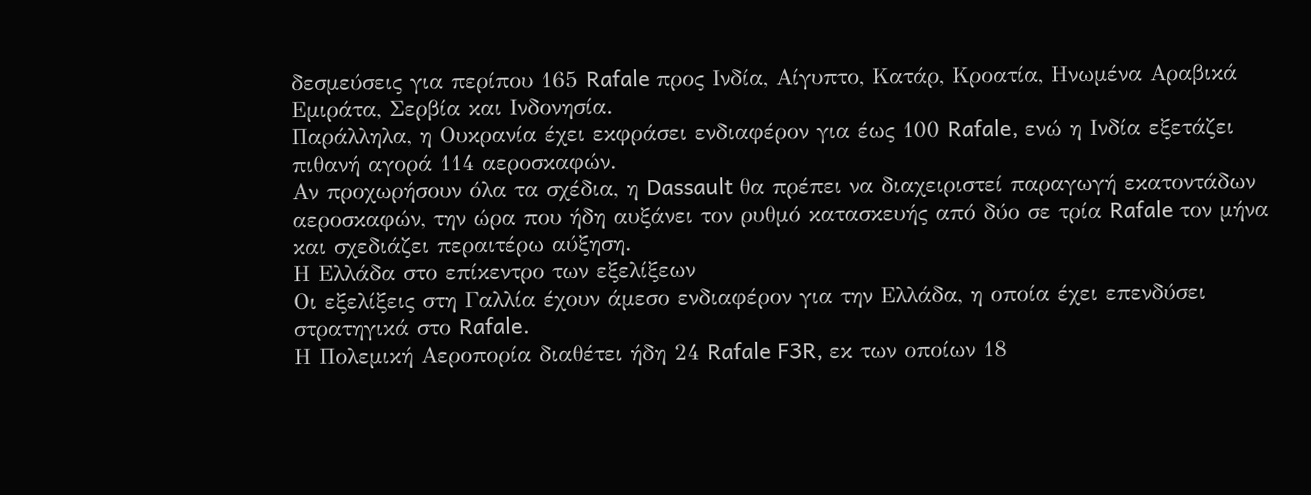δεσμεύσεις για περίπου 165 Rafale προς Ινδία, Αίγυπτο, Κατάρ, Κροατία, Ηνωμένα Αραβικά Εμιράτα, Σερβία και Ινδονησία.
Παράλληλα, η Ουκρανία έχει εκφράσει ενδιαφέρον για έως 100 Rafale, ενώ η Ινδία εξετάζει πιθανή αγορά 114 αεροσκαφών.
Αν προχωρήσουν όλα τα σχέδια, η Dassault θα πρέπει να διαχειριστεί παραγωγή εκατοντάδων αεροσκαφών, την ώρα που ήδη αυξάνει τον ρυθμό κατασκευής από δύο σε τρία Rafale τον μήνα και σχεδιάζει περαιτέρω αύξηση.
Η Ελλάδα στο επίκεντρο των εξελίξεων
Οι εξελίξεις στη Γαλλία έχουν άμεσο ενδιαφέρον για την Ελλάδα, η οποία έχει επενδύσει στρατηγικά στο Rafale.
Η Πολεμική Αεροπορία διαθέτει ήδη 24 Rafale F3R, εκ των οποίων 18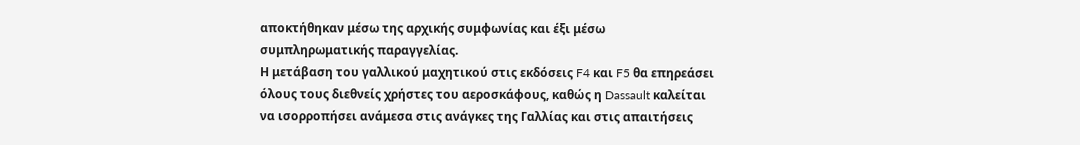αποκτήθηκαν μέσω της αρχικής συμφωνίας και έξι μέσω συμπληρωματικής παραγγελίας.
Η μετάβαση του γαλλικού μαχητικού στις εκδόσεις F4 και F5 θα επηρεάσει όλους τους διεθνείς χρήστες του αεροσκάφους, καθώς η Dassault καλείται να ισορροπήσει ανάμεσα στις ανάγκες της Γαλλίας και στις απαιτήσεις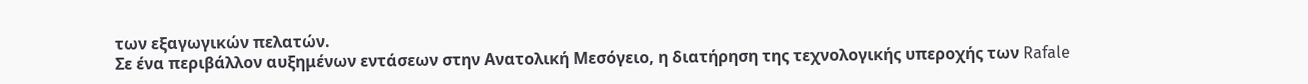των εξαγωγικών πελατών.
Σε ένα περιβάλλον αυξημένων εντάσεων στην Ανατολική Μεσόγειο, η διατήρηση της τεχνολογικής υπεροχής των Rafale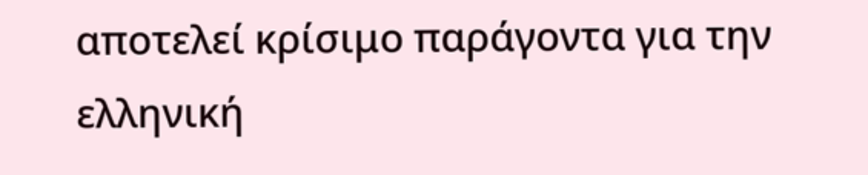αποτελεί κρίσιμο παράγοντα για την ελληνική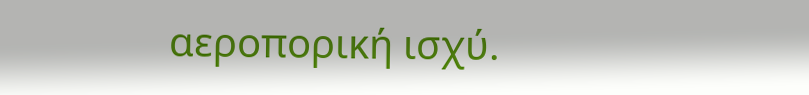αεροπορική ισχύ.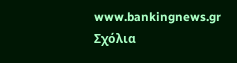www.bankingnews.gr
Σχόλια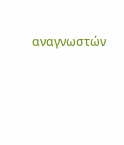αναγνωστών